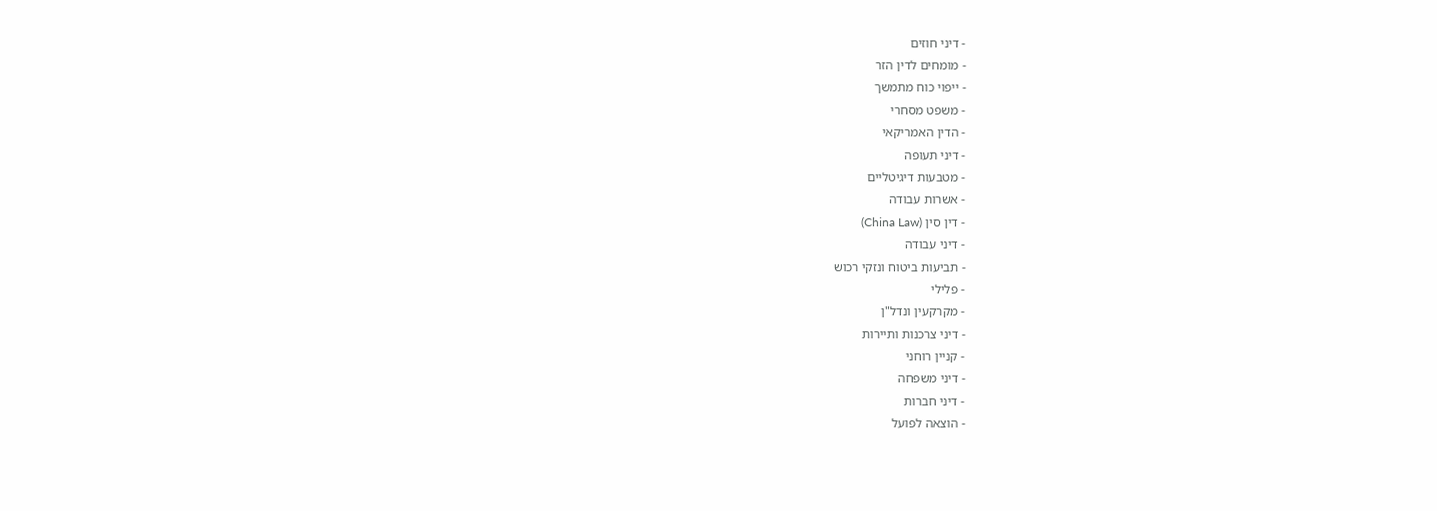- דיני חוזים
- מומחים לדין הזר
- ייפוי כוח מתמשך
- משפט מסחרי
- הדין האמריקאי
- דיני תעופה
- מטבעות דיגיטליים
- אשרות עבודה
- דין סין (China Law)
- דיני עבודה
- תביעות ביטוח ונזקי רכוש
- פלילי
- מקרקעין ונדל"ן
- דיני צרכנות ותיירות
- קניין רוחני
- דיני משפחה
- דיני חברות
- הוצאה לפועל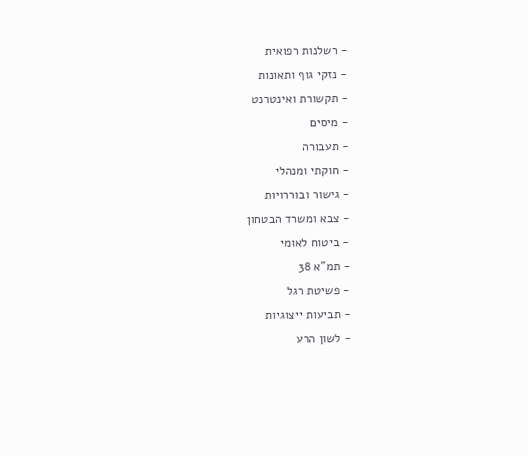- רשלנות רפואית
- נזקי גוף ותאונות
- תקשורת ואינטרנט
- מיסים
- תעבורה
- חוקתי ומנהלי
- גישור ובוררויות
- צבא ומשרד הבטחון
- ביטוח לאומי
- תמ"א 38
- פשיטת רגל
- תביעות ייצוגיות
- לשון הרע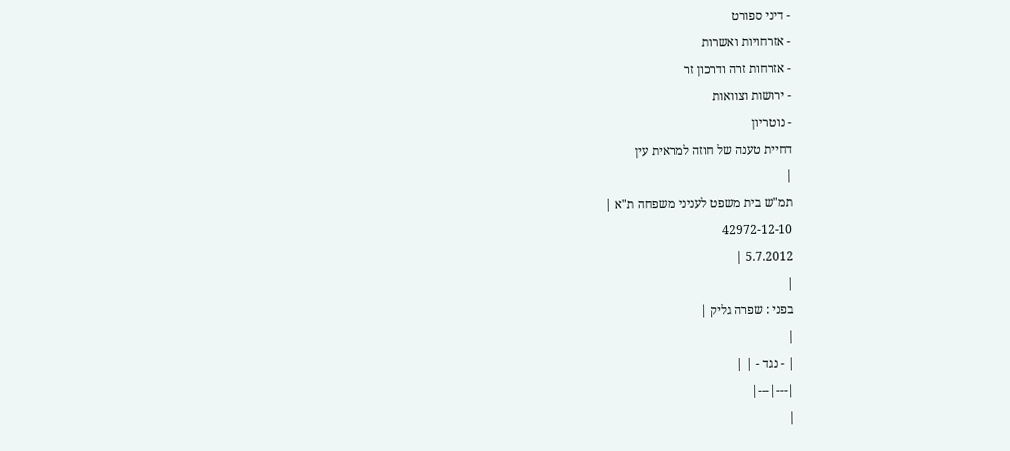- דיני ספורט
- אזרחויות ואשרות
- אזרחות זרה ודרכון זר
- ירושות וצוואות
- נוטריון
דחיית טענה של חוזה למראית עין
|
תמ"ש בית משפט לעניני משפחה ת"א |
42972-12-10
5.7.2012 |
|
בפני : שפרה גליק |
|
| - נגד - | |
|---|---|
|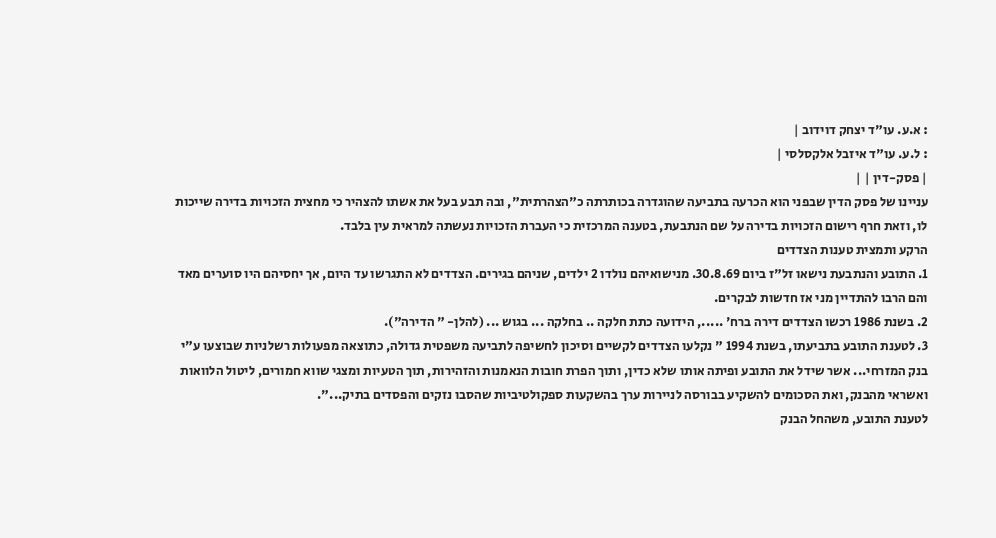: א.ע. עו"ד יצחק דוידוב |
: ל.ע. עו"ד איזבל אלקסלסי |
| פסק-דין | |
עניינו של פסק הדין שבפני הוא הכרעה בתביעה שהוגדרה בכותרתה כ"הצהרתית", ובה תבע בעל את אשתו להצהיר כי מחצית הזכויות בדירה שייכות לו, וזאת חרף רישום הזכויות בדירה על שם הנתבעת, בטענה המרכזית כי העברת הזכויות נעשתה למראית עין בלבד.
הרקע ותמצית טענות הצדדים
1. התובע והנתבעת נישאו זל"ז ביום 30.8.69. מנישואיהם נולדו 2 ילדים, שניהם בגירים. הצדדים לא התגרשו עד היום, אך יחסיהם היו סוערים מאד והם הרבו להתדיין מני אז חדשות לבקרים.
2. בשנת 1986 רכשו הצדדים דירה ברח' ....., הידועה כתת חלקה .. בחלקה ... בגוש ... (להלן- " הדירה").
3. לטענת התובע בתביעתו, בשנת 1994 " נקלעו הצדדים לקשיים וסיכון לחשיפה לתביעה משפטית גדולה, כתוצאה מפעולות רשלניות שבוצעו ע"י בנק המזרחי... אשר שידל את התובע ופיתה אותו שלא כדין, ותוך הפרת חובות הנאמנות והזהירות, תוך הטעיות ומצגי שווא חמורים, ליטול הלוואות ואשראי מהבנק, ואת הסכומים להשקיע בבורסה לניירות ערך בהשקעות ספקולטיביות שהסבו נזקים והפסדים בתיק...".
לטענת התובע, משהחל הבנק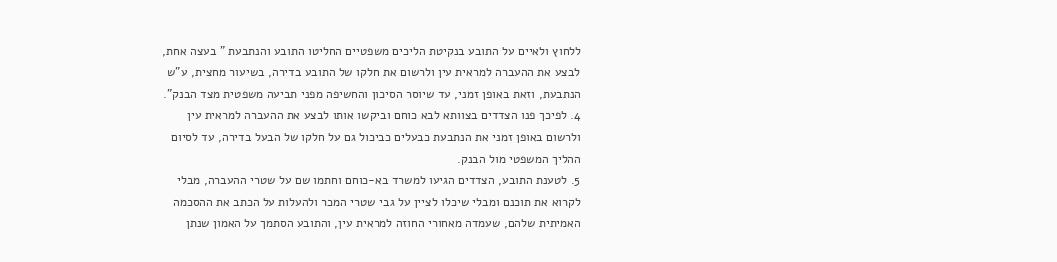ללחוץ ולאיים על התובע בנקיטת הליכים משפטיים החליטו התובע והנתבעת " בעצה אחת, לבצע את ההעברה למראית עין ולרשום את חלקו של התובע בדירה, בשיעור מחצית, ע"ש הנתבעת, וזאת באופן זמני, עד שיוסר הסיכון והחשיפה מפני תביעה משפטית מצד הבנק".
4. לפיכך פנו הצדדים בצוותא לבא כוחם וביקשו אותו לבצע את ההעברה למראית עין ולרשום באופן זמני את הנתבעת כבעלים כביכול גם על חלקו של הבעל בדירה, עד לסיום ההליך המשפטי מול הבנק.
5. לטענת התובע, הצדדים הגיעו למשרד בא-כוחם וחתמו שם על שטרי ההעברה, מבלי לקרוא את תוכנם ומבלי שיכלו לציין על גבי שטרי המכר ולהעלות על הכתב את ההסכמה האמיתית שלהם, שעמדה מאחורי החוזה למראית עין, והתובע הסתמך על האמון שנתן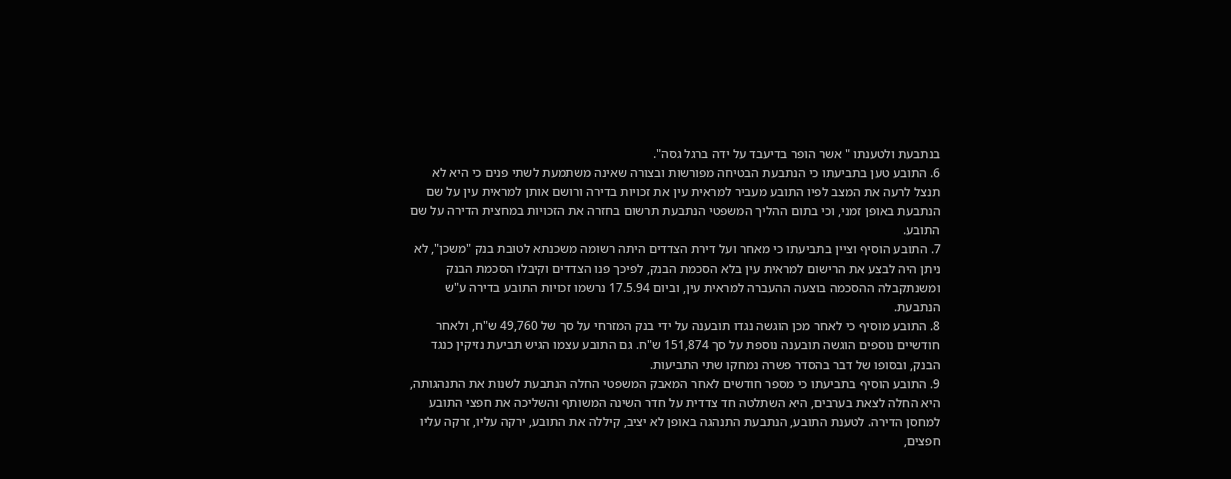בנתבעת ולטענתו " אשר הופר בדיעבד על ידה ברגל גסה".
6. התובע טען בתביעתו כי הנתבעת הבטיחה מפורשות ובצורה שאינה משתמעת לשתי פנים כי היא לא תנצל לרעה את המצב לפיו התובע מעביר למראית עין את זכויות בדירה ורושם אותן למראית עין על שם הנתבעת באופן זמני, וכי בתום ההליך המשפטי הנתבעת תרשום בחזרה את הזכויות במחצית הדירה על שם התובע.
7. התובע הוסיף וציין בתביעתו כי מאחר ועל דירת הצדדים היתה רשומה משכנתא לטובת בנק "משכן", לא ניתן היה לבצע את הרישום למראית עין בלא הסכמת הבנק, לפיכך פנו הצדדים וקיבלו הסכמת הבנק ומשנתקבלה ההסכמה בוצעה ההעברה למראית עין, וביום 17.5.94 נרשמו זכויות התובע בדירה ע"ש הנתבעת.
8. התובע מוסיף כי לאחר מכן הוגשה נגדו תובענה על ידי בנק המזרחי על סך של 49,760 ש"ח, ולאחר חודשיים נוספים הוגשה תובענה נוספת על סך 151,874 ש"ח. גם התובע עצמו הגיש תביעת נזיקין כנגד הבנק, ובסופו של דבר בהסדר פשרה נמחקו שתי התביעות.
9. התובע הוסיף בתביעתו כי מספר חודשים לאחר המאבק המשפטי החלה הנתבעת לשנות את התנהגותה, היא החלה לצאת בערבים, היא השתלטה חד צדדית על חדר השינה המשותף והשליכה את חפצי התובע למחסן הדירה. לטענת התובע, הנתבעת התנהגה באופן לא יציב, קיללה את התובע, ירקה עליו, זרקה עליו חפצים,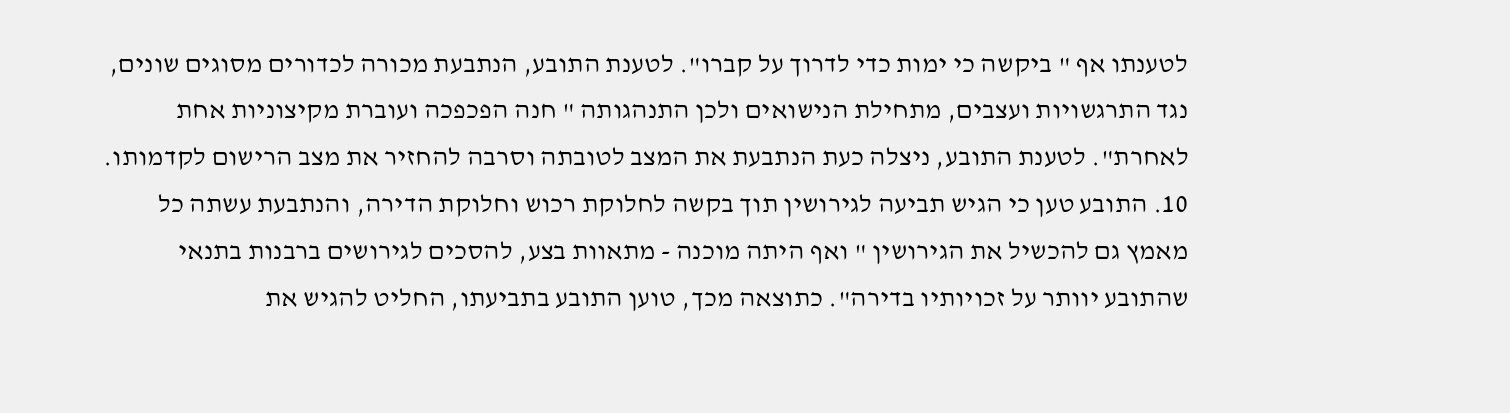לטענתו אף " ביקשה כי ימות כדי לדרוך על קברו". לטענת התובע, הנתבעת מכורה לכדורים מסוגים שונים, נגד התרגשויות ועצבים, מתחילת הנישואים ולכן התנהגותה " חנה הפכפכה ועוברת מקיצוניות אחת לאחרת". לטענת התובע, ניצלה כעת הנתבעת את המצב לטובתה וסרבה להחזיר את מצב הרישום לקדמותו.
10. התובע טען כי הגיש תביעה לגירושין תוך בקשה לחלוקת רכוש וחלוקת הדירה, והנתבעת עשתה כל מאמץ גם להכשיל את הגירושין " ואף היתה מוכנה - מתאוות בצע, להסכים לגירושים ברבנות בתנאי שהתובע יוותר על זכויותיו בדירה". כתוצאה מכך, טוען התובע בתביעתו, החליט להגיש את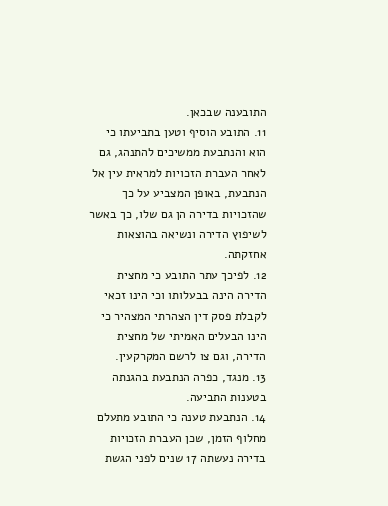התובענה שבכאן.
11. התובע הוסיף וטען בתביעתו כי הוא והנתבעת ממשיכים להתנהג, גם לאחר העברת הזכויות למראית עין אל הנתבעת, באופן המצביע על כך שהזכויות בדירה הן גם שלו, כך באשר לשיפוץ הדירה ונשיאה בהוצאות אחזקתה.
12. לפיכך עתר התובע כי מחצית הדירה הינה בבעלותו וכי הינו זכאי לקבלת פסק דין הצהרתי המצהיר כי הינו הבעלים האמיתי של מחצית הדירה, וגם צו לרשם המקרקעין.
13. מנגד, כפרה הנתבעת בהגנתה בטענות התביעה.
14. הנתבעת טענה כי התובע מתעלם מחלוף הזמן, שכן העברת הזכויות בדירה נעשתה 17 שנים לפני הגשת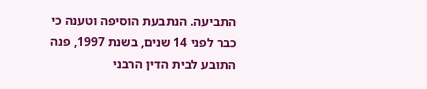התביעה. הנתבעת הוסיפה וטענה כי כבר לפני 14 שנים, בשנת 1997, פנה התובע לבית הדין הרבני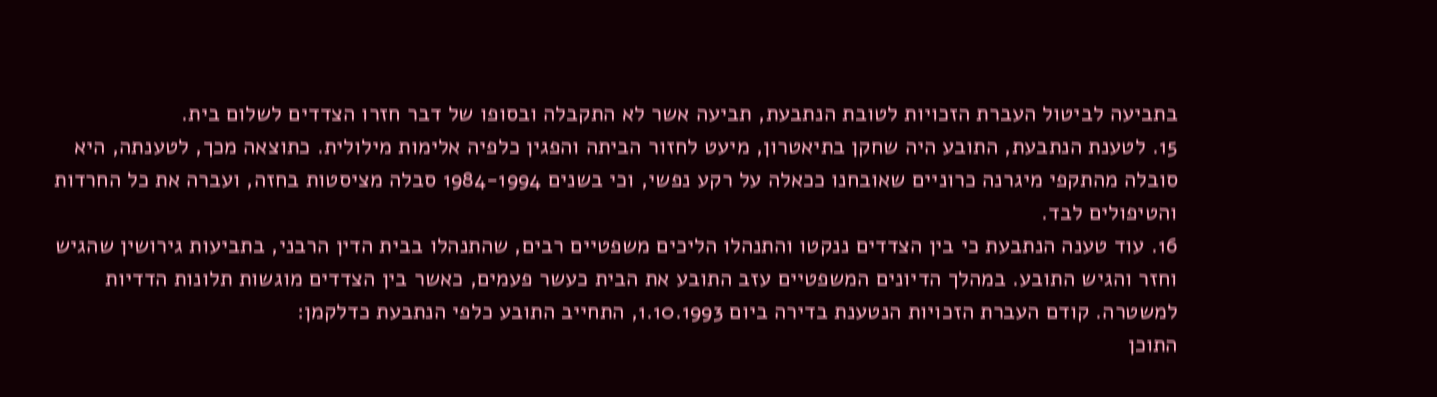בתביעה לביטול העברת הזכויות לטובת הנתבעת, תביעה אשר לא התקבלה ובסופו של דבר חזרו הצדדים לשלום בית.
15. לטענת הנתבעת, התובע היה שחקן בתיאטרון, מיעט לחזור הביתה והפגין כלפיה אלימות מילולית. כתוצאה מכך, לטענתה, היא סובלה מהתקפי מיגרנה כרוניים שאובחנו ככאלה על רקע נפשי, וכי בשנים 1984-1994 סבלה מציסטות בחזה, ועברה את כל החרדות והטיפולים לבד.
16. עוד טענה הנתבעת כי בין הצדדים ננקטו והתנהלו הליכים משפטיים רבים, שהתנהלו בבית הדין הרבני, בתביעות גירושין שהגיש וחזר והגיש התובע. במהלך הדיונים המשפטיים עזב התובע את הבית כעשר פעמים, כאשר בין הצדדים מוגשות תלונות הדדיות למשטרה. קודם העברת הזכויות הנטענת בדירה ביום 1.10.1993, התחייב התובע כלפי הנתבעת כדלקמן:
התוכן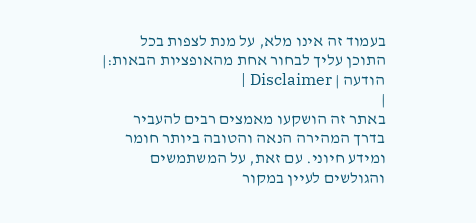בעמוד זה אינו מלא, על מנת לצפות בכל התוכן עליך לבחור אחת מהאופציות הבאות:| הודעה | Disclaimer |
|
באתר זה הושקעו מאמצים רבים להעביר בדרך המהירה הנאה והטובה ביותר חומר ומידע חיוני. עם זאת, על המשתמשים והגולשים לעיין במקור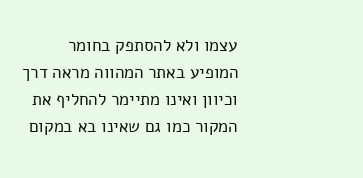עצמו ולא להסתפק בחומר המופיע באתר המהווה מראה דרך וכיוון ואינו מתיימר להחליף את המקור כמו גם שאינו בא במקום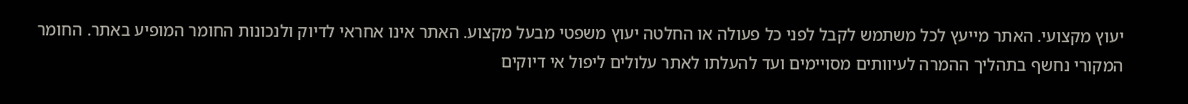יעוץ מקצועי. האתר מייעץ לכל משתמש לקבל לפני כל פעולה או החלטה יעוץ משפטי מבעל מקצוע. האתר אינו אחראי לדיוק ולנכונות החומר המופיע באתר. החומר המקורי נחשף בתהליך ההמרה לעיוותים מסויימים ועד להעלתו לאתר עלולים ליפול אי דיוקים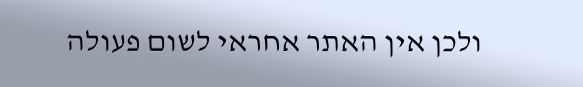ולכן אין האתר אחראי לשום פעולה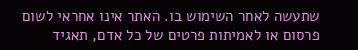שתעשה לאחר השימוש בו. האתר אינו אחראי לשום פרסום או לאמיתות פרטים של כל אדם, תאגיד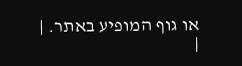או גוף המופיע באתר. |
|